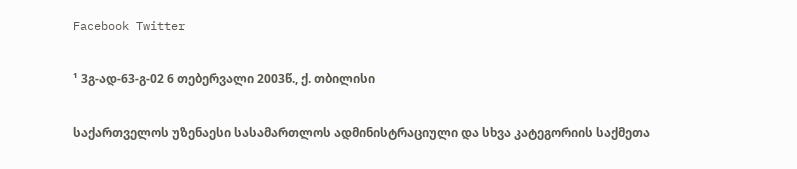Facebook Twitter

¹ 3გ-ად-63-გ-02 6 თებერვალი 2003წ., ქ. თბილისი

საქართველოს უზენაესი სასამართლოს ადმინისტრაციული და სხვა კატეგორიის საქმეთა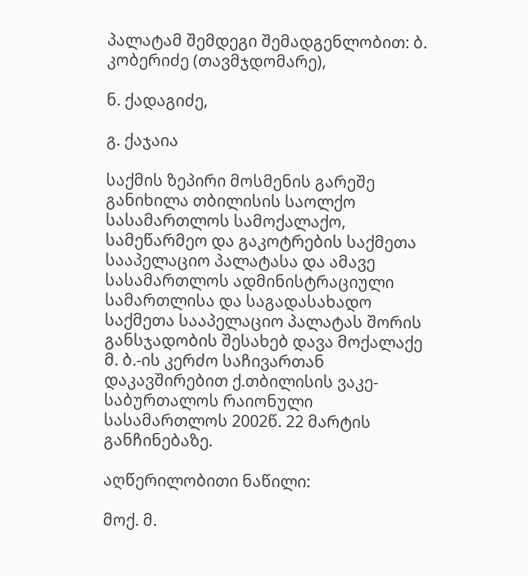პალატამ შემდეგი შემადგენლობით: ბ. კობერიძე (თავმჯდომარე),

ნ. ქადაგიძე,

გ. ქაჯაია

საქმის ზეპირი მოსმენის გარეშე განიხილა თბილისის საოლქო სასამართლოს სამოქალაქო, სამეწარმეო და გაკოტრების საქმეთა სააპელაციო პალატასა და ამავე სასამართლოს ადმინისტრაციული სამართლისა და საგადასახადო საქმეთა სააპელაციო პალატას შორის განსჯადობის შესახებ დავა მოქალაქე მ. ბ.-ის კერძო საჩივართან დაკავშირებით ქ.თბილისის ვაკე-საბურთალოს რაიონული სასამართლოს 2002წ. 22 მარტის განჩინებაზე.

აღწერილობითი ნაწილი:

მოქ. მ.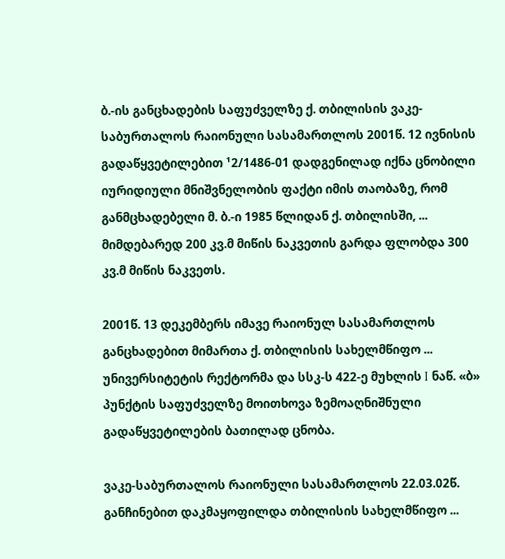ბ.-ის განცხადების საფუძველზე ქ. თბილისის ვაკე-საბურთალოს რაიონული სასამართლოს 2001წ. 12 ივნისის გადაწყვეტილებით ¹2/1486-01 დადგენილად იქნა ცნობილი იურიდიული მნიშვნელობის ფაქტი იმის თაობაზე, რომ განმცხადებელი მ. ბ.-ი 1985 წლიდან ქ. თბილისში, ... მიმდებარედ 200 კვ.მ მიწის ნაკვეთის გარდა ფლობდა 300 კვ.მ მიწის ნაკვეთს.

2001წ. 13 დეკემბერს იმავე რაიონულ სასამართლოს განცხადებით მიმართა ქ. თბილისის სახელმწიფო ... უნივერსიტეტის რექტორმა და სსკ-ს 422-ე მუხლის I ნაწ. «ბ» პუნქტის საფუძველზე მოითხოვა ზემოაღნიშნული გადაწყვეტილების ბათილად ცნობა.

ვაკე-საბურთალოს რაიონული სასამართლოს 22.03.02წ. განჩინებით დაკმაყოფილდა თბილისის სახელმწიფო ...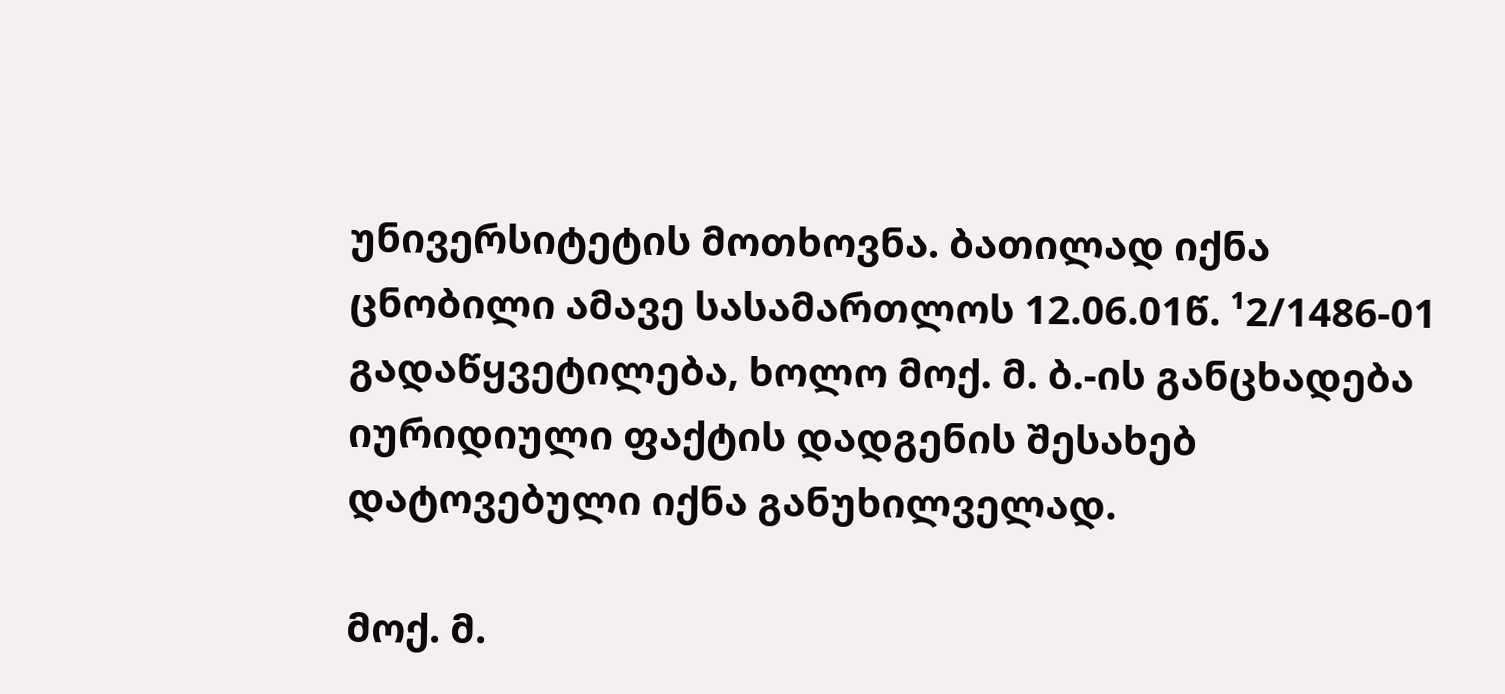უნივერსიტეტის მოთხოვნა. ბათილად იქნა ცნობილი ამავე სასამართლოს 12.06.01წ. ¹2/1486-01 გადაწყვეტილება, ხოლო მოქ. მ. ბ.-ის განცხადება იურიდიული ფაქტის დადგენის შესახებ დატოვებული იქნა განუხილველად.

მოქ. მ.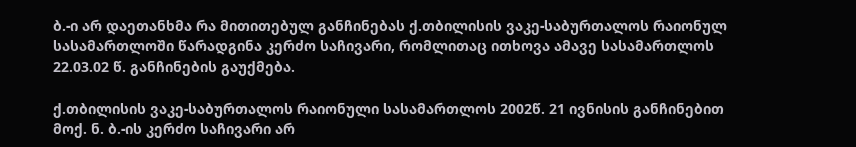ბ.-ი არ დაეთანხმა რა მითითებულ განჩინებას ქ.თბილისის ვაკე-საბურთალოს რაიონულ სასამართლოში წარადგინა კერძო საჩივარი, რომლითაც ითხოვა ამავე სასამართლოს 22.03.02 წ. განჩინების გაუქმება.

ქ.თბილისის ვაკე-საბურთალოს რაიონული სასამართლოს 2002წ. 21 ივნისის განჩინებით მოქ. ნ. ბ.-ის კერძო საჩივარი არ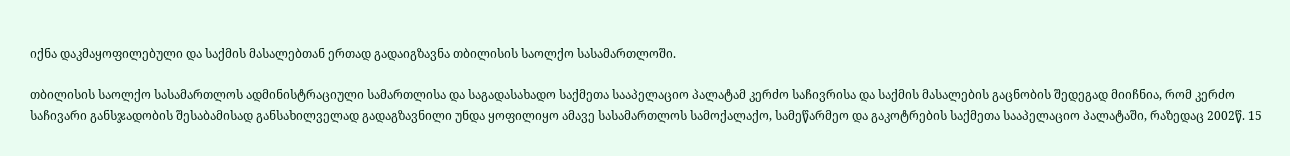იქნა დაკმაყოფილებული და საქმის მასალებთან ერთად გადაიგზავნა თბილისის საოლქო სასამართლოში.

თბილისის საოლქო სასამართლოს ადმინისტრაციული სამართლისა და საგადასახადო საქმეთა სააპელაციო პალატამ კერძო საჩივრისა და საქმის მასალების გაცნობის შედეგად მიიჩნია, რომ კერძო საჩივარი განსჯადობის შესაბამისად განსახილველად გადაგზავნილი უნდა ყოფილიყო ამავე სასამართლოს სამოქალაქო, სამეწარმეო და გაკოტრების საქმეთა სააპელაციო პალატაში, რაზედაც 2002წ. 15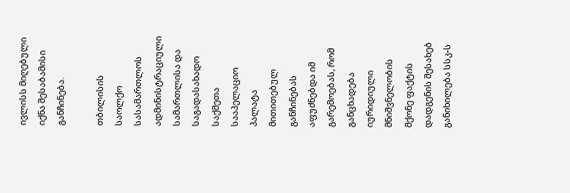ივლისს მიღებული იქნა შესაბამისი განჩინება.

თბილისის საოლქო სასამართლოს ადმინისტრაციული სამართლისა და საგადასახადო საქმეთა სააპელაციო პალატა მითითებულ განჩინებას აფუძნებდა იმ გარემოებას, რომ განცხადება იურიდიული მნიშვნელობის მქონე ფაქტის დადგენის შესახებ განიხილება სსკ-ს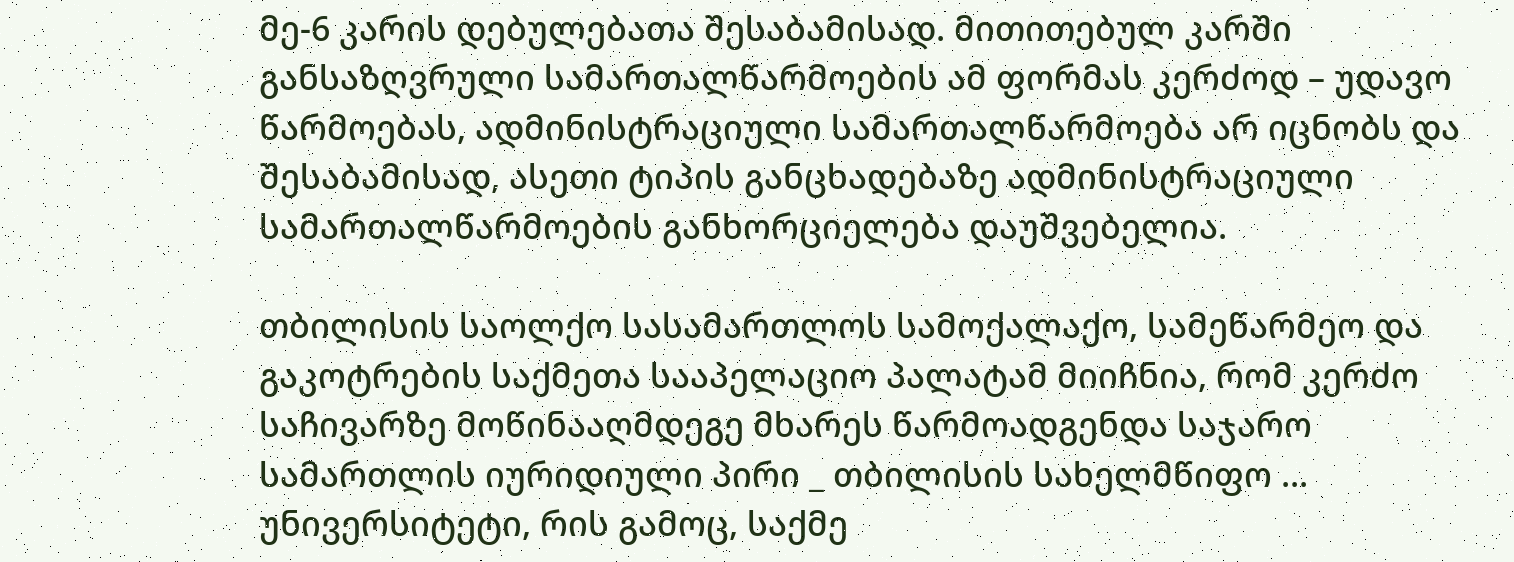მე-6 კარის დებულებათა შესაბამისად. მითითებულ კარში განსაზღვრული სამართალწარმოების ამ ფორმას კერძოდ – უდავო წარმოებას, ადმინისტრაციული სამართალწარმოება არ იცნობს და შესაბამისად, ასეთი ტიპის განცხადებაზე ადმინისტრაციული სამართალწარმოების განხორციელება დაუშვებელია.

თბილისის საოლქო სასამართლოს სამოქალაქო, სამეწარმეო და გაკოტრების საქმეთა სააპელაციო პალატამ მიიჩნია, რომ კერძო საჩივარზე მოწინააღმდეგე მხარეს წარმოადგენდა საჯარო სამართლის იურიდიული პირი _ თბილისის სახელმწიფო ... უნივერსიტეტი, რის გამოც, საქმე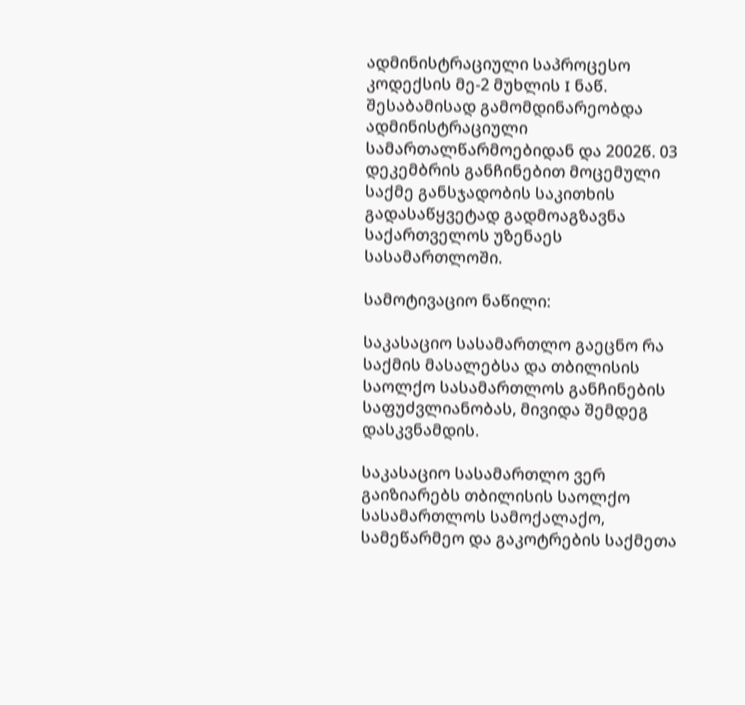ადმინისტრაციული საპროცესო კოდექსის მე-2 მუხლის I ნაწ. შესაბამისად გამომდინარეობდა ადმინისტრაციული სამართალწარმოებიდან და 2002წ. 03 დეკემბრის განჩინებით მოცემული საქმე განსჯადობის საკითხის გადასაწყვეტად გადმოაგზავნა საქართველოს უზენაეს სასამართლოში.

სამოტივაციო ნაწილი:

საკასაციო სასამართლო გაეცნო რა საქმის მასალებსა და თბილისის საოლქო სასამართლოს განჩინების საფუძვლიანობას, მივიდა შემდეგ დასკვნამდის.

საკასაციო სასამართლო ვერ გაიზიარებს თბილისის საოლქო სასამართლოს სამოქალაქო, სამეწარმეო და გაკოტრების საქმეთა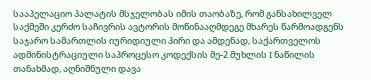სააპელაციო პალატის მსჯელობას იმის თაობაზე, რომ განსახილველ საქმეში კერძო საჩივრის ავტორის მოწინააღმდეგე მხარეს წარმოადგენს საჯარო სამართლის იურიდიული პირი და ამდენად, საქართველოს ადმინისტრაციული საპროცესო კოდექსის მე-2 მუხლის I ნაწილის თანახმად, აღნიშნული დავა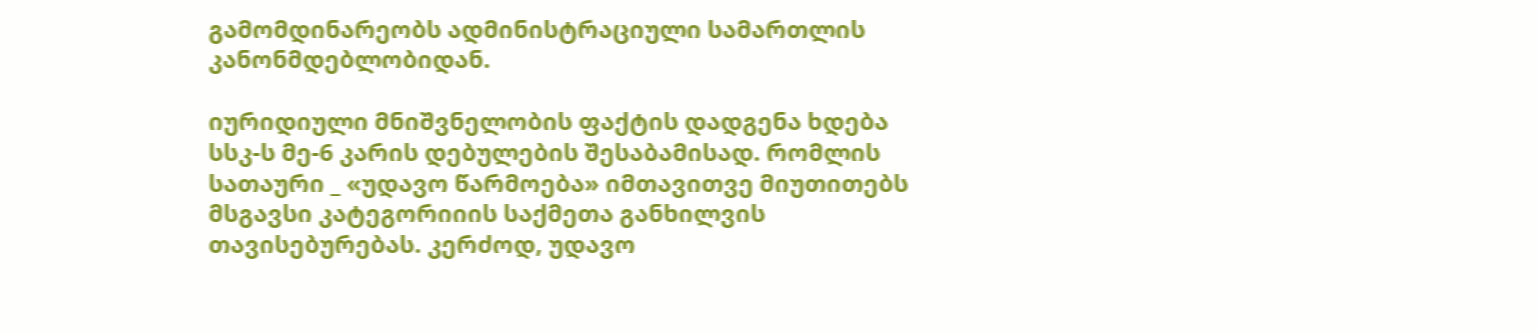გამომდინარეობს ადმინისტრაციული სამართლის კანონმდებლობიდან.

იურიდიული მნიშვნელობის ფაქტის დადგენა ხდება სსკ-ს მე-6 კარის დებულების შესაბამისად. რომლის სათაური _ «უდავო წარმოება» იმთავითვე მიუთითებს მსგავსი კატეგორიიის საქმეთა განხილვის თავისებურებას. კერძოდ, უდავო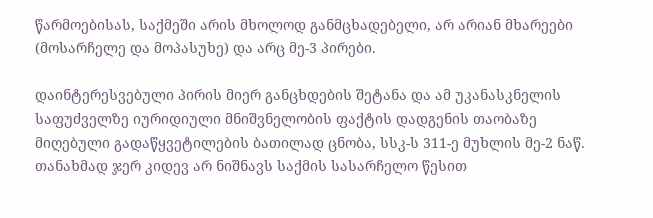წარმოებისას, საქმეში არის მხოლოდ განმცხადებელი, არ არიან მხარეები (მოსარჩელე და მოპასუხე) და არც მე-3 პირები.

დაინტერესვებული პირის მიერ განცხდების შეტანა და ამ უკანასკნელის საფუძველზე იურიდიული მნიშვნელობის ფაქტის დადგენის თაობაზე მიღებული გადაწყვეტილების ბათილად ცნობა, სსკ-ს 311-ე მუხლის მე-2 ნაწ. თანახმად ჯერ კიდევ არ ნიშნავს საქმის სასარჩელო წესით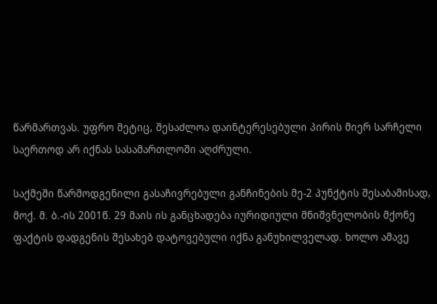წარმართვას. უფრო მეტიც, შესაძლოა დაინტერესებული პირის მიერ სარჩელი საერთოდ არ იქნას სასამართლოში აღძრული.

საქმეში წარმოდგენილი გასაჩივრებული განჩინების მე-2 პუნქტის შესაბამისად, მოქ. მ. ბ.-ის 2001წ. 29 მაის ის განცხადება იურიდიული მნიშვნელობის მქონე ფაქტის დადგენის შესახებ დატოვებული იქნა განუხილველად. ხოლო ამავე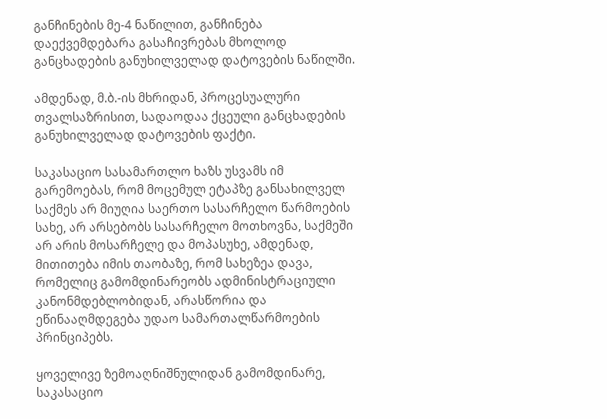განჩინების მე-4 ნაწილით, განჩინება დაექვემდებარა გასაჩივრებას მხოლოდ განცხადების განუხილველად დატოვების ნაწილში.

ამდენად, მ.ბ.-ის მხრიდან, პროცესუალური თვალსაზრისით, სადაოდაა ქცეული განცხადების განუხილველად დატოვების ფაქტი.

საკასაციო სასამართლო ხაზს უსვამს იმ გარემოებას, რომ მოცემულ ეტაპზე განსახილველ საქმეს არ მიუღია საერთო სასარჩელო წარმოების სახე, არ არსებობს სასარჩელო მოთხოვნა, საქმეში არ არის მოსარჩელე და მოპასუხე, ამდენად, მითითება იმის თაობაზე, რომ სახეზეა დავა, რომელიც გამომდინარეობს ადმინისტრაციული კანონმდებლობიდან, არასწორია და ეწინააღმდეგება უდაო სამართალწარმოების პრინციპებს.

ყოველივე ზემოაღნიშნულიდან გამომდინარე, საკასაციო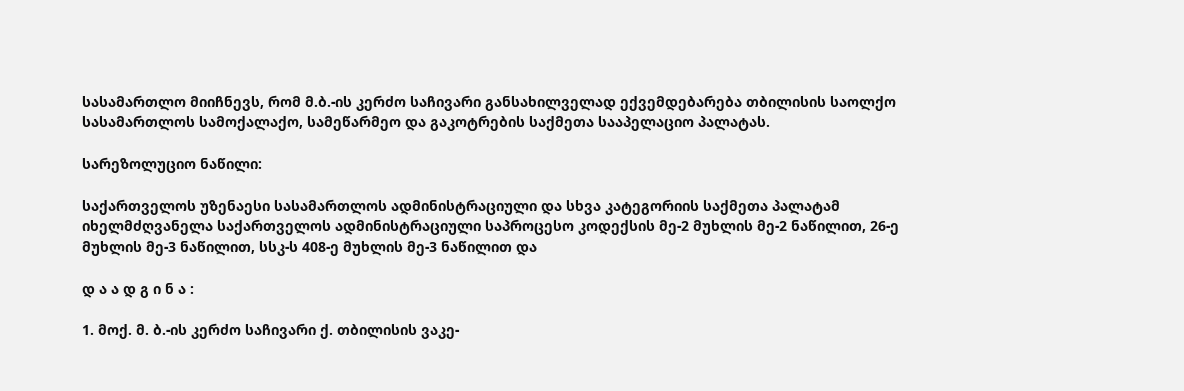სასამართლო მიიჩნევს, რომ მ.ბ.-ის კერძო საჩივარი განსახილველად ექვემდებარება თბილისის საოლქო სასამართლოს სამოქალაქო, სამეწარმეო და გაკოტრების საქმეთა სააპელაციო პალატას.

სარეზოლუციო ნაწილი:

საქართველოს უზენაესი სასამართლოს ადმინისტრაციული და სხვა კატეგორიის საქმეთა პალატამ იხელმძღვანელა საქართველოს ადმინისტრაციული საპროცესო კოდექსის მე-2 მუხლის მე-2 ნაწილით, 26-ე მუხლის მე-3 ნაწილით, სსკ-ს 408-ე მუხლის მე-3 ნაწილით და

დ ა ა დ გ ი ნ ა :

1. მოქ. მ. ბ.-ის კერძო საჩივარი ქ. თბილისის ვაკე-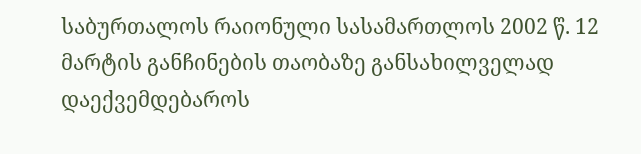საბურთალოს რაიონული სასამართლოს 2002 წ. 12 მარტის განჩინების თაობაზე განსახილველად დაექვემდებაროს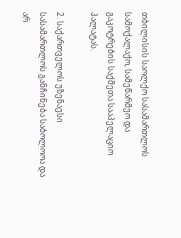თბილისის საოლქო სასამართლოს სამოქალაქო, სამეწარმეო და გაკოტრების საქმეთა სააპელაციო პალატას.

2. საქართველოს უზენაესი სასამართლოს განჩინება საბოლოოა და არ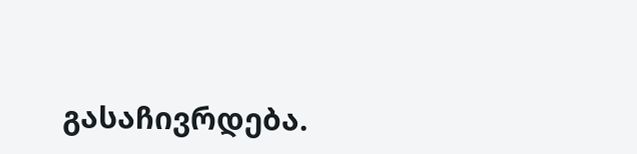გასაჩივრდება.